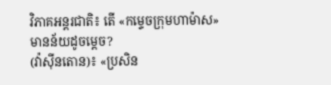វិភាគអន្តរជាតិ៖ តើ «កម្ទេចក្រុមហាម៉ាស» មានន័យដូចម្ដេច?
(វ៉ាស៊ីនតោន)៖ «ប្រសិន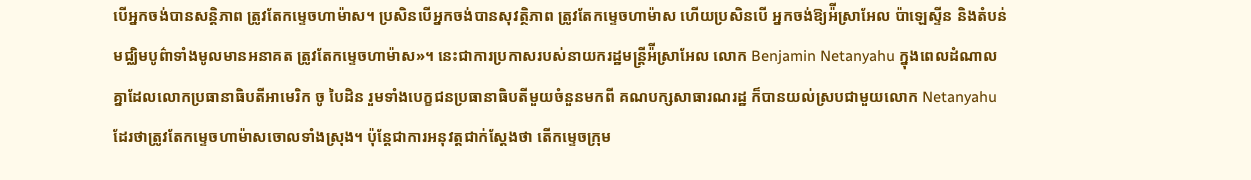បើអ្នកចង់បានសន្តិភាព ត្រូវតែកម្ទេចហាម៉ាស។ ប្រសិនបើអ្នកចង់បានសុវត្ថិភាព ត្រូវតែកម្ទេចហាម៉ាស ហើយប្រសិនបើ អ្នកចង់ឱ្យអ៉ីស្រាអែល ប៉ាឡេស្ទីន និងតំបន់មជ្ឈិមបូព៌ាទាំងមូលមានអនាគត ត្រូវតែកម្ទេចហាម៉ាស»។ នេះជាការប្រកាសរបស់នាយករដ្ឋមន្ត្រីអ៉ីស្រាអែល លោក Benjamin Netanyahu ក្នុងពេលដំណាលគ្នាដែលលោកប្រធានាធិបតីអាមេរិក ចូ បៃដិន រួមទាំងបេក្ខជនប្រធានាធិបតីមួយចំនួនមកពី គណបក្សសាធារណរដ្ឋ ក៏បានយល់ស្របជាមួយលោក Netanyahu ដែរថាត្រូវតែកម្ទេចហាម៉ាសចោលទាំងស្រុង។ ប៉ុន្តែជាការអនុវត្តជាក់ស្ដែងថា តើកម្ទេចក្រុម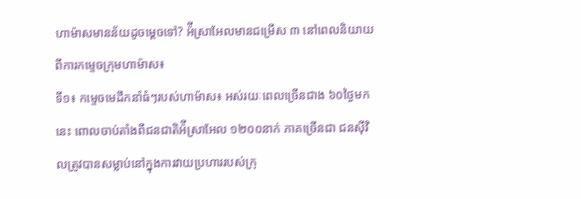ហាម៉ាសមានន័យដូចម្ដេចទៅ? អ៉ីស្រាអែលមានជម្រើស ៣ នៅពេលនិយាយពីការកម្ទេចក្រុមហាម៉ាស៖
ទី១៖ កម្ទេចមេដឹកនាំធំៗរបស់ហាម៉ាស៖ អស់រយៈពេលច្រើនជាង ៦០ថ្ងៃមកនេះ ពោលចាប់តាំងពីជនជាតិអ៉ីស្រាអែល ១២០០នាក់ ភាគច្រើនជា ជនស៊ីវិលត្រូវបានសម្លាប់នៅក្នុងការវាយប្រហាររបស់ក្រុ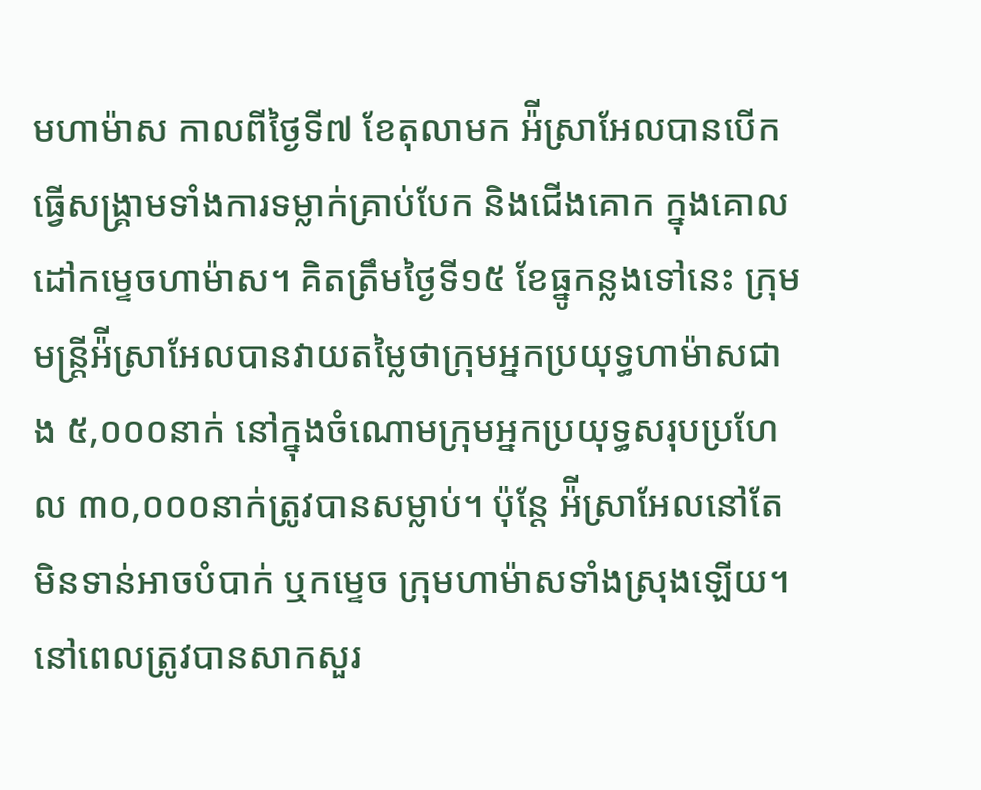មហាម៉ាស កាលពីថ្ងៃទី៧ ខែតុលាមក អ៉ីស្រាអែលបានបើកធ្វើសង្រ្គាមទាំងការទម្លាក់គ្រាប់បែក និងជើងគោក ក្នុងគោលដៅកម្ទេចហាម៉ាស។ គិតត្រឹមថ្ងៃទី១៥ ខែធ្នូកន្លងទៅនេះ ក្រុមមន្ត្រីអ៉ីស្រាអែលបានវាយតម្លៃថាក្រុមអ្នកប្រយុទ្ធហាម៉ាសជាង ៥,០០០នាក់ នៅក្នុងចំណោមក្រុមអ្នកប្រយុទ្ធសរុបប្រហែល ៣០,០០០នាក់ត្រូវបានសម្លាប់។ ប៉ុន្តែ អ៉ីស្រាអែលនៅតែមិនទាន់អាចបំបាក់ ឬកម្ទេច ក្រុមហាម៉ាសទាំងស្រុងឡើយ។ នៅពេលត្រូវបានសាកសួរ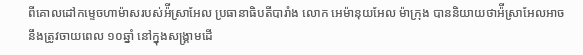ពីគោលដៅកម្ទេចហាម៉ាសរបស់អ៉ីស្រាអែល ប្រធានាធិបតីបារាំង លោក អេម៉ានុយអែល ម៉ាក្រុង បាននិយាយថាអ៉ីស្រាអែលអាចនឹងត្រូវចាយពេល ១០ឆ្នាំ នៅក្នុងសង្រ្គាមដើ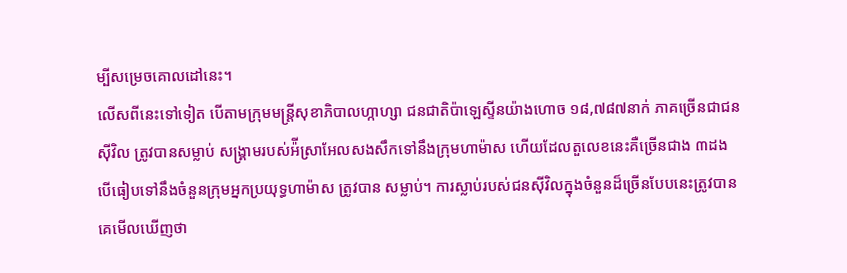ម្បីសម្រេចគោលដៅនេះ។
លើសពីនេះទៅទៀត បើតាមក្រុមមន្ត្រីសុខាភិបាលហ្កាហ្សា ជនជាតិប៉ាឡេស្ទីនយ៉ាងហោច ១៨,៧៨៧នាក់ ភាគច្រើនជាជនស៊ីវិល ត្រូវបានសម្លាប់ សង្រ្គាមរបស់អ៉ីស្រាអែលសងសឹកទៅនឹងក្រុមហាម៉ាស ហើយដែលតួលេខនេះគឺច្រើនជាង ៣ដង បើធៀបទៅនឹងចំនួនក្រុមអ្នកប្រយុទ្ធហាម៉ាស ត្រូវបាន សម្លាប់។ ការស្លាប់របស់ជនស៊ីវិលក្នុងចំនួនដ៏ច្រើនបែបនេះត្រូវបានគេមើលឃើញថា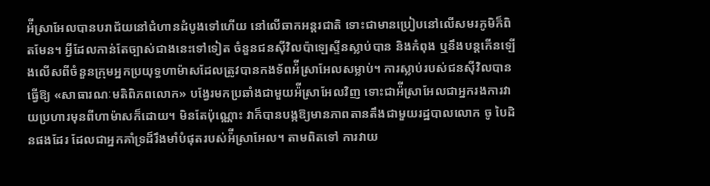អ៉ីស្រាអែលបានបរាជ័យនៅជំហានដំបូងទៅហើយ នៅលើឆាកអន្តរជាតិ ទោះជាមានប្រៀបនៅលើសមរភូមិក៏ពិតមែន។ អ្វីដែលកាន់តែច្បាស់ជាងនេះទៅទៀត ចំនួនជនស៊ីវិលប៉ាឡេស្ទីនស្លាប់បាន និងកំពុង ឬនឹងបន្តកើនឡើងលើសពីចំនួនក្រុមអ្នកប្រយុទ្ធហាម៉ាសដែលត្រូវបានកងទ័ពអ៉ីស្រាអែលសម្លាប់។ ការស្លាប់របស់ជនស៊ីវិលបានធ្វើឱ្យ «សាធារណៈមតិពិភពលោក» បង្វែរមកប្រឆាំងជាមួយអ៉ីស្រាអែលវិញ ទោះជាអ៉ីស្រាអែលជាអ្នករងការវាយប្រហារមុនពីហាម៉ាសក៏ដោយ។ មិនតែប៉ុណ្ណោះ វាក៏បានបង្កឱ្យមានភាពតានតឹងជាមួយរដ្ឋបាលលោក ចូ បៃដិនផងដែរ ដែលជាអ្នកគាំទ្រដ៏រឹងមាំបំផុតរបស់អ៉ីស្រាអែល។ តាមពិតទៅ ការវាយ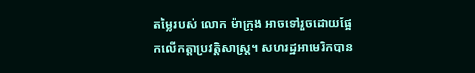តម្លៃរបស់ លោក ម៉ាក្រុង អាចទៅរួចដោយផ្អែកលើកត្តាប្រវត្តិសាស្ត្រ។ សហរដ្ឋអាមេរិកបាន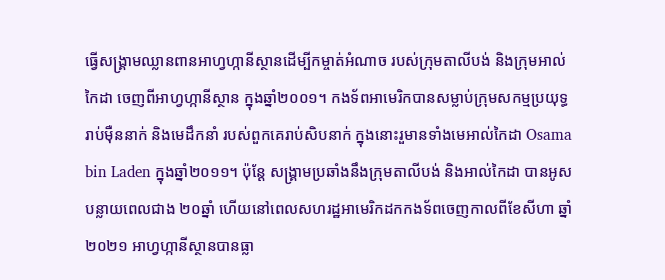ធ្វើសង្រ្គាមឈ្លានពានអាហ្វហ្កានីស្ថានដើម្បីកម្ចាត់អំណាច របស់ក្រុមតាលីបង់ និងក្រុមអាល់កៃដា ចេញពីអាហ្វហ្កានីស្ថាន ក្នុងឆ្នាំ២០០១។ កងទ័ពអាមេរិកបានសម្លាប់ក្រុមសកម្មប្រយុទ្ធរាប់ម៉ឺននាក់ និងមេដឹកនាំ របស់ពួកគេរាប់សិបនាក់ ក្នុងនោះរួមានទាំងមេអាល់កៃដា Osama bin Laden ក្នុងឆ្នាំ២០១១។ ប៉ុន្តែ សង្រ្គាមប្រឆាំងនឹងក្រុមតាលីបង់ និងអាល់កៃដា បានអូសបន្លាយពេលជាង ២០ឆ្នាំ ហើយនៅពេលសហរដ្ឋអាមេរិកដកកងទ័ពចេញកាលពីខែសីហា ឆ្នាំ២០២១ អាហ្វហ្កានីស្ថានបានធ្លា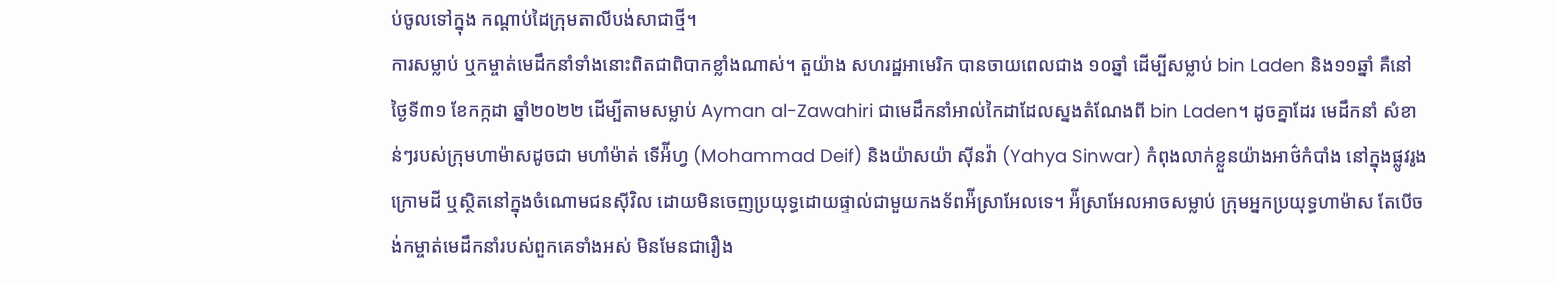ប់ចូលទៅក្នុង កណ្ដាប់ដៃក្រុមតាលីបង់សាជាថ្មី។
ការសម្លាប់ ឬកម្ចាត់មេដឹកនាំទាំងនោះពិតជាពិបាកខ្លាំងណាស់។ តួយ៉ាង សហរដ្ឋអាមេរិក បានចាយពេលជាង ១០ឆ្នាំ ដើម្បីសម្លាប់ bin Laden និង១១ឆ្នាំ គឺនៅថ្ងៃទី៣១ ខែកក្កដា ឆ្នាំ២០២២ ដើម្បីតាមសម្លាប់ Ayman al-Zawahiri ជាមេដឹកនាំអាល់កៃដាដែលស្នងតំណែងពី bin Laden។ ដូចគ្នាដែរ មេដឹកនាំ សំខាន់ៗរបស់ក្រុមហាម៉ាសដូចជា មហាំម៉ាត់ ទើអ៉ីហ្វ (Mohammad Deif) និងយ៉ាសយ៉ា ស៊ីនវ៉ា (Yahya Sinwar) កំពុងលាក់ខ្លួនយ៉ាងអាថ៌កំបាំង នៅក្នុងផ្លូវរូងក្រោមដី ឬស្ថិតនៅក្នុងចំណោមជនស៊ីវិល ដោយមិនចេញប្រយុទ្ធដោយផ្ទាល់ជាមួយកងទ័ពអ៉ីស្រាអែលទេ។ អ៉ីស្រាអែលអាចសម្លាប់ ក្រុមអ្នកប្រយុទ្ធហាម៉ាស តែបើចង់កម្ចាត់មេដឹកនាំរបស់ពួកគេទាំងអស់ មិនមែនជារឿង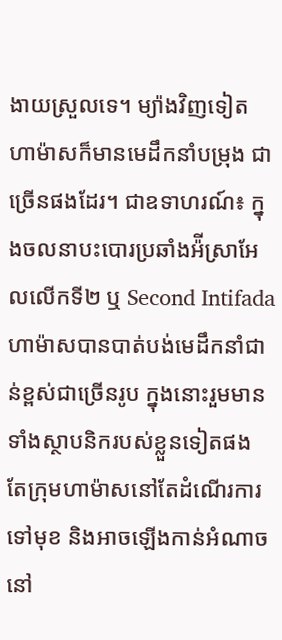ងាយស្រួលទេ។ ម្យ៉ាងវិញទៀត ហាម៉ាសក៏មានមេដឹកនាំបម្រុង ជាច្រើនផងដែរ។ ជាឧទាហរណ៍៖ ក្នុងចលនាបះបោរប្រឆាំងអ៉ីស្រាអែលលើកទី២ ឬ Second Intifada ហាម៉ាសបានបាត់បង់មេដឹកនាំជាន់ខ្ពស់ជាច្រើនរូប ក្នុងនោះរួមមានទាំងស្ថាបនិករបស់ខ្លួនទៀតផង តែក្រុមហាម៉ាសនៅតែដំណើរការទៅមុខ និងអាចឡើងកាន់អំណាចនៅ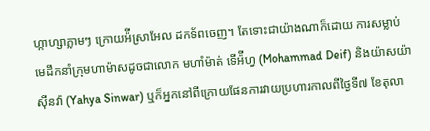ហ្កាហ្សាភ្លាមៗ ក្រោយអ៉ីស្រាអែល ដកទ័ពចេញ។ តែទោះជាយ៉ាងណាក៏ដោយ ការសម្លាប់មេដឹកនាំក្រុមហាម៉ាសដូចជាលោក មហាំម៉ាត់ ទើអ៉ីហ្វ (Mohammad Deif) និងយ៉ាសយ៉ា ស៊ីនវ៉ា (Yahya Sinwar) ឬក៏អ្នកនៅពីក្រោយផែនការវាយប្រហារកាលពីថ្ងៃទី៧ ខែតុលា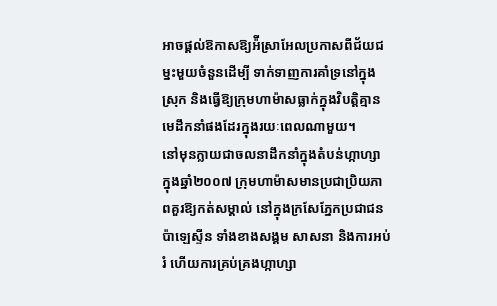អាចផ្ដល់ឱកាសឱ្យអ៉ីស្រាអែលប្រកាសពីជ័យជម្នះមួយចំនួនដើម្បី ទាក់ទាញការគាំទ្រនៅក្នុងស្រុក និងធ្វើឱ្យក្រុមហាម៉ាសធ្លាក់ក្នុងវិបត្តិគ្មានមេដឹកនាំផងដែរក្នុងរយៈពេលណាមួយ។
នៅមុនក្លាយជាចលនាដឹកនាំក្នុងតំបន់ហ្កាហ្សា ក្នុងឆ្នាំ២០០៧ ក្រុមហាម៉ាសមានប្រជាប្រិយភាពគួរឱ្យកត់សម្គាល់ នៅក្នុងក្រសែភ្នែកប្រជាជនប៉ាឡេស្ទីន ទាំងខាងសង្គម សាសនា និងការអប់រំ ហើយការគ្រប់គ្រងហ្កាហ្សា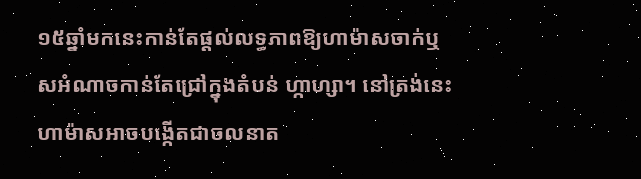១៥ឆ្នាំមកនេះកាន់តែផ្ដល់លទ្ធភាពឱ្យហាម៉ាសចាក់ឬសអំណាចកាន់តែជ្រៅក្នុងតំបន់ ហ្កាហ្សា។ នៅត្រង់នេះ ហាម៉ាសអាចបង្កើតជាចលនាត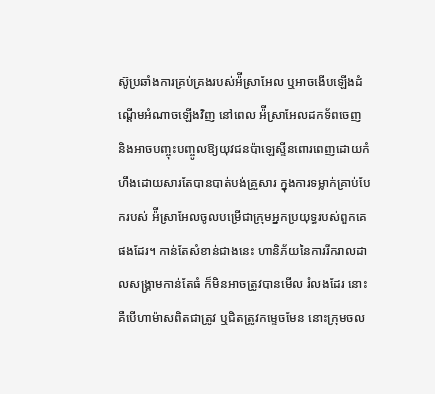ស៊ូប្រឆាំងការគ្រប់គ្រងរបស់អ៉ីស្រាអែល ឬអាចងើបឡើងដំណើ្ដមអំណាចឡើងវិញ នៅពេល អ៉ីស្រាអែលដកទ័ពចេញ និងអាចបញ្ចុះបញ្ចូលឱ្យយុវជនប៉ាឡេស្ទីនពោរពេញដោយកំហឹងដោយសារតែបានបាត់បង់គ្រួសារ ក្នុងការទម្លាក់គ្រាប់បែករបស់ អ៉ីស្រាអែលចូលបម្រើជាក្រុមអ្នកប្រយុទ្ធរបស់ពួកគេផងដែរ។ កាន់តែសំខាន់ជាងនេះ ហានិភ័យនៃការរីករាលដាលសង្រ្គាមកាន់តែធំ ក៏មិនអាចត្រូវបានមើល រំលងដែរ នោះគឺបើហាម៉ាសពិតជាត្រូវ ឬជិតត្រូវកម្ទេចមែន នោះក្រុមចល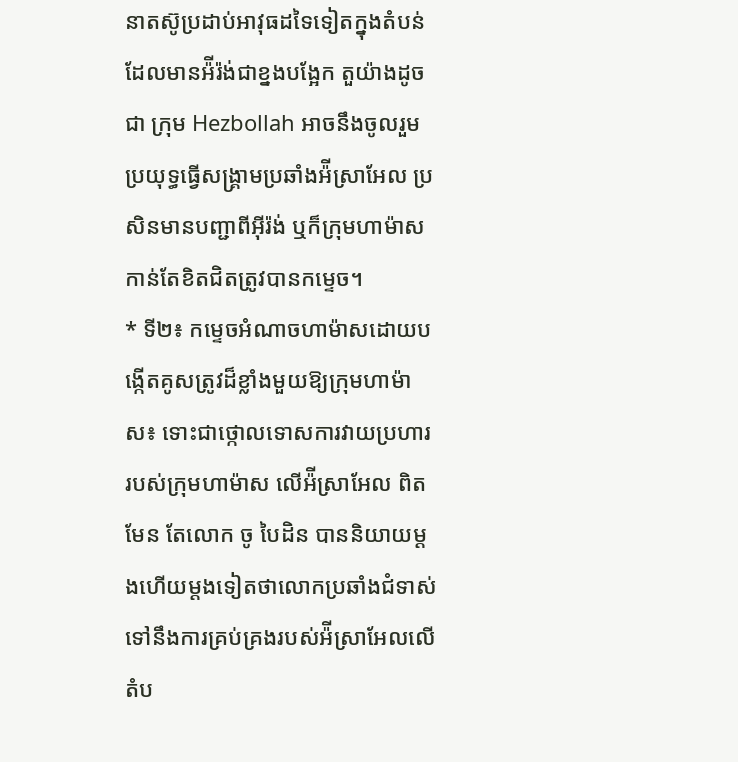នាតស៊ូប្រដាប់អាវុធដទៃទៀតក្នុងតំបន់ដែលមានអ៉ីរ៉ង់ជាខ្នងបង្អែក តួយ៉ាងដូចជា ក្រុម Hezbollah អាចនឹងចូលរួមប្រយុទ្ធធ្វើសង្រ្គាមប្រឆាំងអ៉ីស្រាអែល ប្រសិនមានបញ្ជាពីអ៊ីរ៉ង់ ឬក៏ក្រុមហាម៉ាសកាន់តែខិតជិតត្រូវបានកម្ទេច។
* ទី២៖ កម្ទេចអំណាចហាម៉ាសដោយបង្កើតគូសត្រូវដ៏ខ្លាំងមួយឱ្យក្រុមហាម៉ាស៖ ទោះជាថ្កោលទោសការវាយប្រហាររបស់ក្រុមហាម៉ាស លើអ៉ីស្រាអែល ពិតមែន តែលោក ចូ បៃដិន បាននិយាយម្ដងហើយម្ដងទៀតថាលោកប្រឆាំងជំទាស់ទៅនឹងការគ្រប់គ្រងរបស់អ៉ីស្រាអែលលើតំប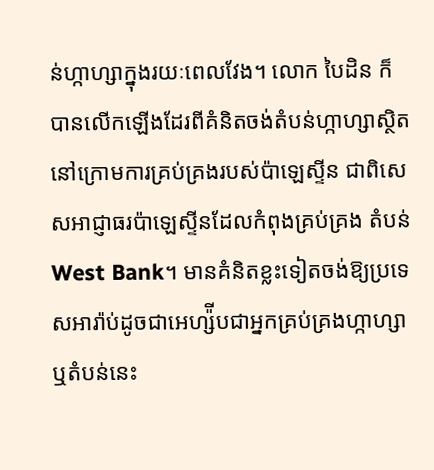ន់ហ្កាហ្សាក្នុងរយៈពេលវែង។ លោក បៃដិន ក៏បានលើកឡើងដែរពីគំនិតចង់តំបន់ហ្កាហ្សាស្ថិតនៅក្រោមការគ្រប់គ្រងរបស់ប៉ាឡេស្ទីន ជាពិសេសអាជ្ញាធរប៉ាឡេស្ទីនដែលកំពុងគ្រប់គ្រង តំបន់ West Bank។ មានគំនិតខ្លះទៀតចង់ឱ្យប្រទេសអារ៉ាប់ដូចជាអេហ្ស៉ីបជាអ្នកគ្រប់គ្រងហ្កាហ្សា ឬតំបន់នេះ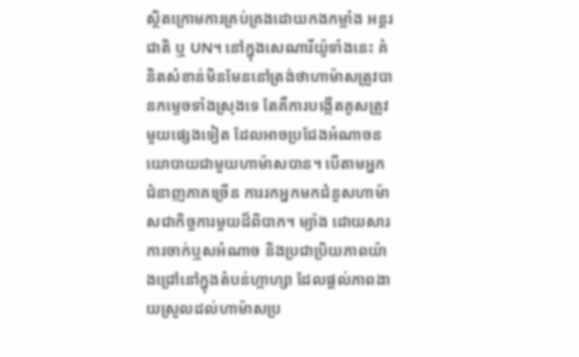ស្ថិតក្រោមការគ្រប់គ្រងដោយកងកម្លាំង អន្តរជាតិ ឬ UN។ នៅក្នុងសេណារីយ៉ូទាំងនេះ គំនិតសំខាន់មិនមែននៅត្រង់ថាហាម៉ាសត្រូវបានកម្ទេចទាំងស្រុងទេ តែគឺការបង្កើតគូសត្រូវមួយផ្សេងទៀត ដែលអាចប្រជែងអំណាចនយោបាយជាមួយហាម៉ាសបាន។ បើតាមអ្នកជំនាញភាគច្រើន ការរកអ្នកមកជំនួសហាម៉ាសជាកិច្ចការមួយដ៏ពិបាក។ ម្យ៉ាង ដោយសារការចាក់ឬសអំណាច និងប្រជាប្រិយភាពយ៉ាងជ្រៅនៅក្នុងតំបន់ហ្កាហ្សា ដែលផ្ដល់ភាពងាយស្រួលដល់ហាម៉ាសប្រ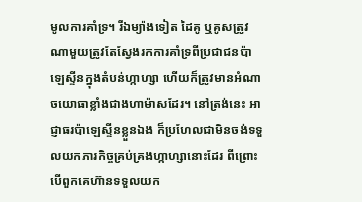មូលការគាំទ្រ។ រីឯម្យ៉ាងទៀត ដៃគូ ឬគូសត្រូវណាមួយត្រូវតែស្វែងរកការគាំទ្រពីប្រជាជនប៉ាឡេស្ទីនក្នុងតំបន់ហ្កាហ្សា ហើយក៏ត្រូវមានអំណាចយោធាខ្លាំងជាងហាម៉ាសដែរ។ នៅត្រង់នេះ អាជ្ញាធរប៉ាឡេស្ទីនខ្លួនឯង ក៏ប្រហែលជាមិនចង់ទទួលយកភារកិច្ចគ្រប់គ្រងហ្កាហ្សានោះដែរ ពីព្រោះបើពួកគេហ៊ានទទួលយក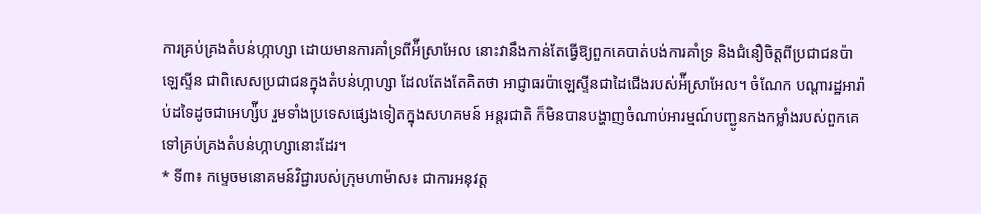ការគ្រប់គ្រងតំបន់ហ្កាហ្សា ដោយមានការគាំទ្រពីអ៉ីស្រាអែល នោះវានឹងកាន់តែធ្វើឱ្យពួកគេបាត់បង់ការគាំទ្រ និងជំនឿចិត្តពីប្រជាជនប៉ាឡេស្ទីន ជាពិសេសប្រជាជនក្នុងតំបន់ហ្កាហ្សា ដែលតែងតែគិតថា អាជ្ញាធរប៉ាឡេស្ទីនជាដៃជើងរបស់អ៉ីស្រាអែល។ ចំណែក បណ្ដារដ្ឋអារ៉ាប់ដទៃដូចជាអេហ្ស៉ីប រួមទាំងប្រទេសផ្សេងទៀតក្នុងសហគមន៍ អន្តរជាតិ ក៏មិនបានបង្ហាញចំណាប់អារម្មណ៍បញ្ជូនកងកម្លាំងរបស់ពួកគេទៅគ្រប់គ្រងតំបន់ហ្កាហ្សានោះដែរ។
* ទី៣៖ កម្ទេចមនោគមន៍វិជ្ជារបស់ក្រុមហាម៉ាស៖ ជាការអនុវត្ត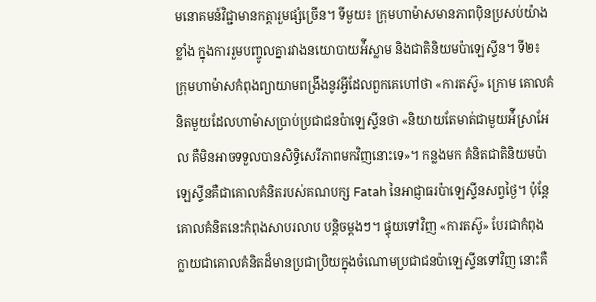មនោគមន៍វិជ្ជាមានកត្តារួមផ្សំច្រើន។ ទីមួយ៖ ក្រុមហាម៉ាសមានភាពប៉ិនប្រសប់យ៉ាងខ្លាំង ក្នុងការរួមបញ្ចូលគ្នារវាងនយោបាយអ៉ីស្លាម និងជាតិនិយមប៉ាឡេស្ទីន។ ទី២៖ ក្រុមហាម៉ាសកំពុងព្យាយាមពង្រឹងនូវអ្វីដែលពួកគេហៅថា «ការតស៊ូ» ក្រោម គោលគំនិតមួយដែលហាម៉ាសប្រាប់ប្រជាជនប៉ាឡេស្ទីនថា «និយាយតែមាត់ជាមួយអ៉ីស្រាអែល គឺមិនអាចទទួលបានសិទ្ធិសេរីភាពមកវិញនោះទេ»។ កន្លងមក គំនិតជាតិនិយមប៉ាឡេស្ទីនគឺជាគោលគំនិតរបស់គណបក្ស Fatah នៃអាជ្ញាធរប៉ាឡេស្ទីនសព្វថ្ងៃ។ ប៉ុន្តែ គោលគំនិតនេះកំពុងសាបរលាប បន្តិចម្ដងៗ។ ផ្ទុយទៅវិញ «ការតស៊ូ» បែរជាកំពុងក្លាយជាគោលគំនិតដ៏មានប្រជាប្រិយក្នុងចំណោមប្រជាជនប៉ាឡេស្ទីនទៅវិញ នោះគឺ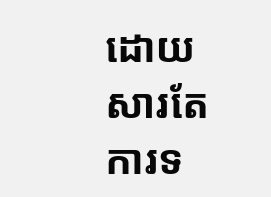ដោយសារតែ ការទ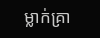ម្លាក់គ្រា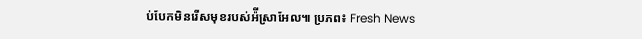ប់បែកមិនរើសមុខរបស់អ៉ីស្រាអែល៕ ប្រភព៖ Fresh News